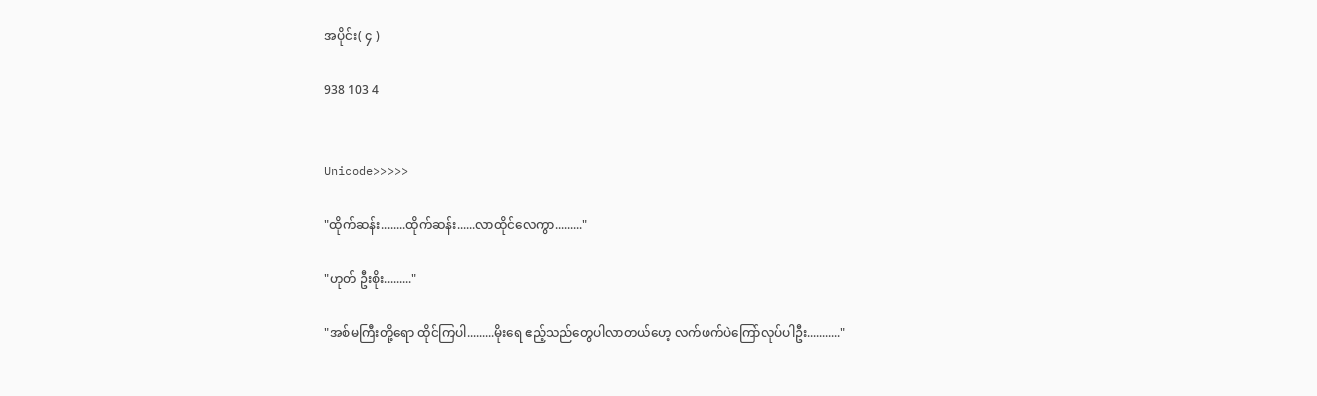အပိုင်း( ၄ )

938 103 4


Unicode>>>>>

"ထိုက်ဆန်း........ထိုက်ဆန်း......လာထိုင်လေကွာ........."

"ဟုတ် ဦးစိုး........."

"အစ်မကြီးတို့ရော ထိုင်ကြပါ.........မိုးရေ ဧည့်သည်တွေပါလာတယ်ဟေ့ လက်ဖက်ပဲကြော်လုပ်ပါဦး..........."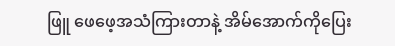ဖြူ ဖေဖေ့အသံကြားတာနဲ့ အိမ်အောက်ကိုပြေး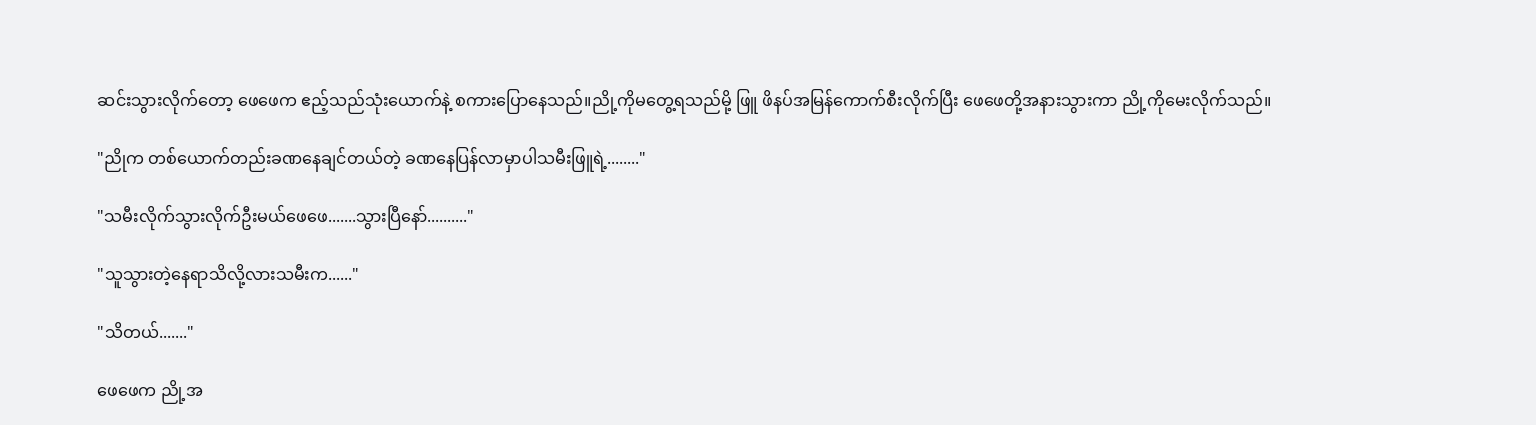ဆင်းသွားလိုက်တော့ ဖေဖေက ဧည့်သည်သုံးယောက်နဲ့ စကားပြောနေသည်။ညို့ကိုမတွေ့ရသည်မို့ ဖြူ ဖိနပ်အမြန်ကောက်စီးလိုက်ပြီး ဖေဖေတို့အနားသွားကာ ညို့ကိုမေးလိုက်သည်။

"ညိုက တစ်ယောက်တည်း‌ခဏနေချင်တယ်တဲ့ ခဏနေပြန်လာမှာပါသမီးဖြူရဲ့........"

"သမီးလိုက်သွားလိုက်ဦးမယ်ဖေဖေ.......သွားပြီနော်.........."

"သူသွားတဲ့နေရာသိလို့လားသမီးက......"

"သိတယ်......."

ဖေဖေက ညို့အ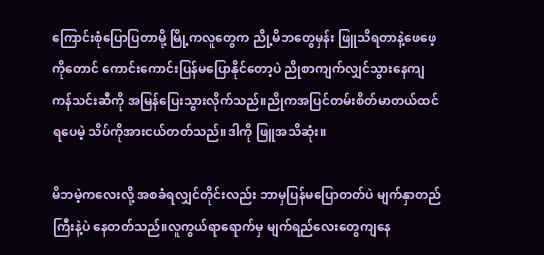ကြောင်းစုံပြောပြတာမို့ မြို့ကလူတွေက ညို့မိဘတွေမှန်း ဖြူသိရတာနဲ့ဖေဖေ့ကိုတောင် ကောင်းကောင်းပြန်မပြောနိုင်တော့ပဲ ညိုစာကျက်လျှင်သွားနေကျ ကန်သင်းဆီကို အမြန်ပြေးသွားလိုက်သည်။ညိုကအပြင်တမ်းစိတ်မာတယ်ထင်ရပေမဲ့ သိပ်ကိုအားငယ်တတ်သည်။ဒါကို ဖြူအသိဆုံး။

မိဘမဲ့ကလေးလို့ အစခံရလျှင်တိုင်းလည်း ဘာမှပြန်မပြောတတ်ပဲ မျက်နှာတည်ကြီးနဲ့ပဲ နေတတ်သည်။လူကွယ်ရာရောက်မှ မျက်ရည်လေးတွေကျနေ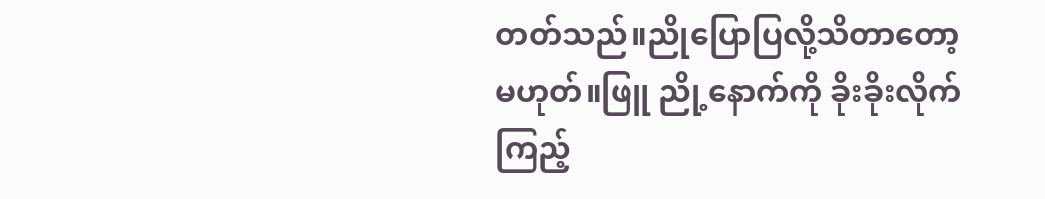တတ်သည်။ညိုပြောပြလို့သိတာတော့မဟုတ်။ဖြူ ညို့နောက်ကို ခိုးခိုးလိုက်ကြည့်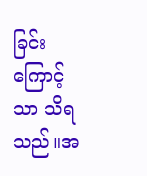ခြင်းကြောင့်သာ သိရသည်။အ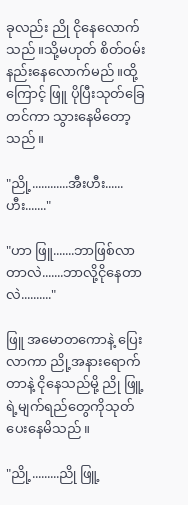ခုလည်း ညို ငိုနေလောက်သည်။သို့မဟုတ် စိတ်ဝမ်းနည်းနေလောက်မည်။ထို့ကြောင့် ဖြူ ပိုပြီးသုတ်ခြေတင်ကာ သွားနေမိတော့သည်။

"ညို့............အီးဟီး......ဟီး......."

"ဟာ ဖြူ.......ဘာဖြစ်လာတာလဲ.......ဘာလို့ငိုနေတာလဲ.........."

ဖြူ အမောတကောနဲ့ ပြေးလာကာ ညို့အနားရောက်တာနဲ့ ငိုနေသည်မို့ ညို ဖြူ့ရဲ့မျက်ရည်တွေကိုသုတ်ပေးနေမိသည်။

"ညို့.........ညို ဖြူ့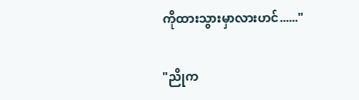ကိုထားသွားမှာလားဟင်......"

"ညိုက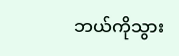ဘယ်ကိုသွား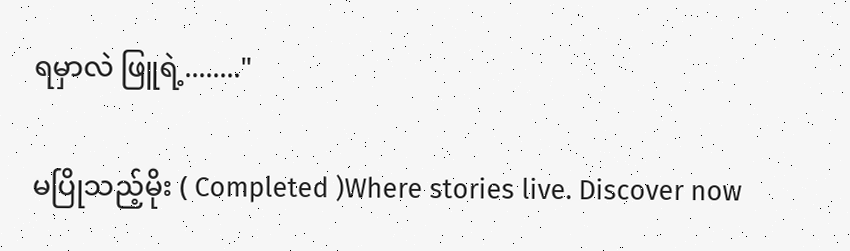ရမှာလဲ ဖြူရဲ့........"

မပြိုသည့်မိုး ( Completed )Where stories live. Discover now